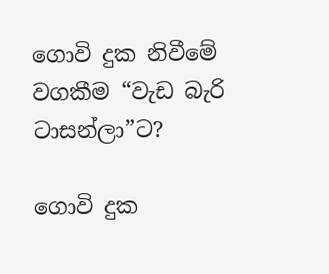ගොවි දුක නිවීමේ වගකීම “වැඩ බැරි ටාසන්ලා”ට?

ගොවි දුක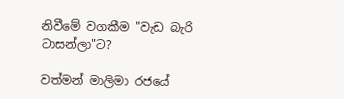නිවීමේ වගකීම "වැඩ බැරි ටාසන්ලා"ට?

වත්මන් මාලිමා රජයේ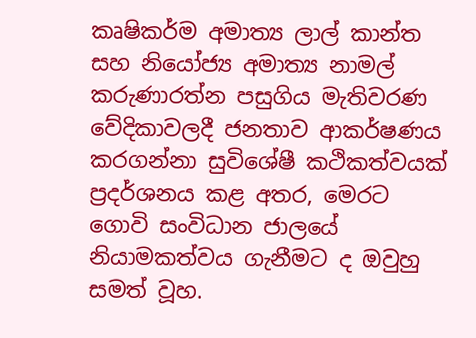කෘෂිකර්ම අමාත්‍ය ලාල් කාන්ත සහ නියෝජ්‍ය අමාත්‍ය නාමල් කරුණාරත්න පසුගිය මැතිවරණ වේදිකාවලදී ජනතාව ආකර්ෂණය කරගන්නා සුවිශේෂී කථිකත්වයක් ප්‍රදර්ශනය කළ අතර, මෙරට ගොවි සංවිධාන ජාලයේ නියාමකත්වය ගැනීමට ද ඔවුහු සමත් වූහ.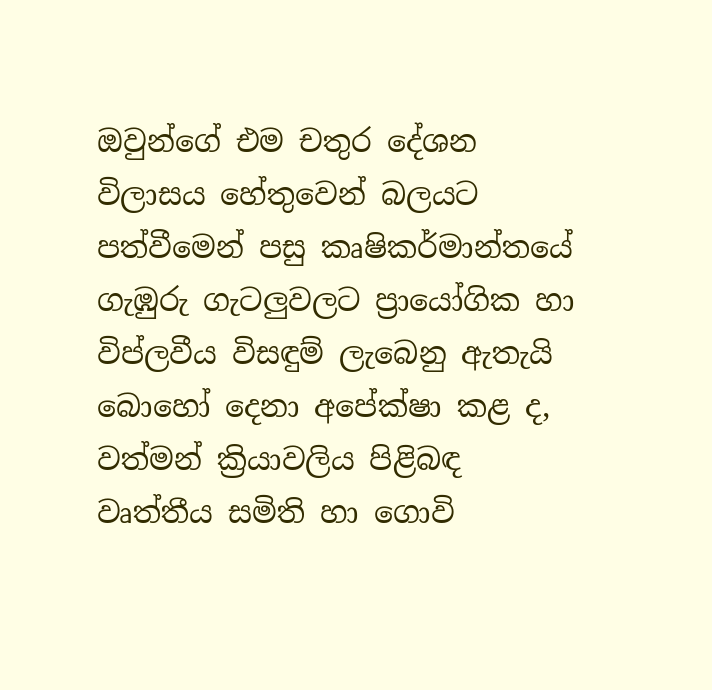ඔවුන්ගේ එම චතුර දේශන විලාසය හේතුවෙන් බලයට පත්වීමෙන් පසු කෘෂිකර්මාන්තයේ ගැඹුරු ගැටලුවලට ප්‍රායෝගික හා විප්ලවීය විසඳුම් ලැබෙනු ඇතැයි බොහෝ දෙනා අපේක්ෂා කළ ද, වත්මන් ක්‍රියාවලිය පිළිබඳ වෘත්තීය සමිති හා ගොවි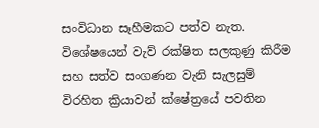සංවිධාන සෑහීමකට පත්ව නැත. විශේෂයෙන් වැව් රක්ෂිත සලකුණු කිරීම සහ සත්ව සංගණන වැනි සැලසුම් විරහිත ක්‍රියාවන් ක්ෂේත්‍රයේ පවතින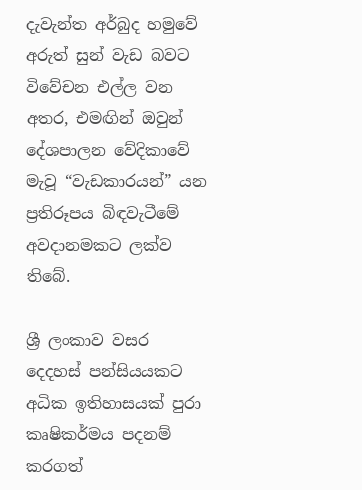දැවැන්ත අර්බුද හමුවේ අරුත් සුන් වැඩ බවට විවේචන එල්ල වන අතර, එමඟින් ඔවුන් දේශපාලන වේදිකාවේ මැවූ “වැඩකාරයන්” යන ප්‍රතිරූපය බිඳවැටීමේ අවදානමකට ලක්ව තිබේ.

ශ්‍රී ලංකාව වසර දෙදහස් පන්සියයකට අධික ඉතිහාසයක් පුරා කෘෂිකර්මය පදනම් කරගත්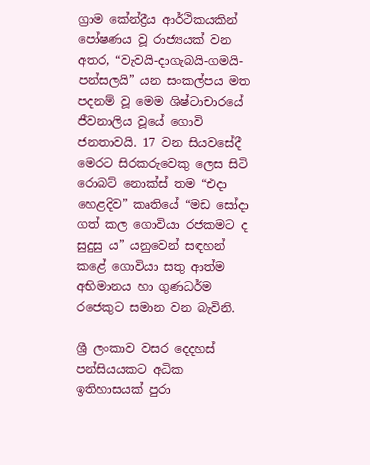ග්‍රාම කේන්ද්‍රීය ආර්ථිකයකින් පෝෂණය වූ රාජ්‍යයක් වන අතර, “වැවයි-දාගැබයි-ගමයි-පන්සලයි” යන සංකල්පය මත පදනම් වූ මෙම ශිෂ්ටාචාරයේ ජීවනාලිය වූයේ ගොවි ජනතාවයි. 17 වන සියවසේදී මෙරට සිරකරුවෙකු ලෙස සිටි රොබට් නොක්ස් තම “එදා හෙළදිව” කෘතියේ “මඩ සෝදා ගත් කල ගොවියා රජකමට ද සුදුසු ය” යනුවෙන් සඳහන් කළේ ගොවියා සතු ආත්ම අභිමානය හා ගුණධර්ම රජෙකුට සමාන වන බැවිනි.

ශ්‍රී ලංකාව වසර දෙදහස් පන්සියයකට අධික ඉතිහාසයක් පුරා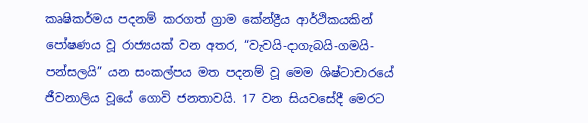කෘෂිකර්මය පදනම් කරගත් ග්‍රාම කේන්ද්‍රීය ආර්ථිකයකින් පෝෂණය වූ රාජ්‍යයක් වන අතර, “වැවයි-දාගැබයි-ගමයි-පන්සලයි” යන සංකල්පය මත පදනම් වූ මෙම ශිෂ්ටාචාරයේ ජීවනාලිය වූයේ ගොවි ජනතාවයි. 17 වන සියවසේදී මෙරට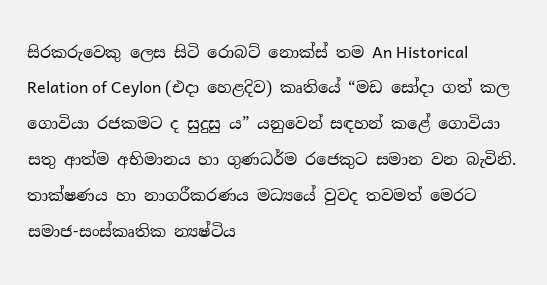සිරකරුවෙකු ලෙස සිටි රොබට් නොක්ස් තම An Historical Relation of Ceylon (එදා හෙළදිව) කෘතියේ “මඩ සෝදා ගත් කල ගොවියා රජකමට ද සුදුසු ය” යනුවෙන් සඳහන් කළේ ගොවියා සතු ආත්ම අභිමානය හා ගුණධර්ම රජෙකුට සමාන වන බැවිනි. තාක්ෂණය හා නාගරීකරණය මධ්‍යයේ වුවද තවමත් මෙරට සමාජ-සංස්කෘතික න්‍යෂ්ටිය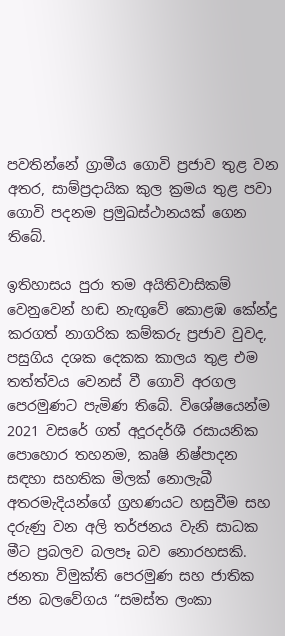පවතින්නේ ග්‍රාමීය ගොවි ප්‍රජාව තුළ වන අතර, සාම්ප්‍රදායික කුල ක්‍රමය තුළ පවා ගොවි පදනම ප්‍රමුඛස්ථානයක් ගෙන තිබේ.

ඉතිහාසය පුරා තම අයිතිවාසිකම් වෙනුවෙන් හඬ නැඟුවේ කොළඹ කේන්ද්‍ර කරගත් නාගරික කම්කරු ප්‍රජාව වුවද, පසුගිය දශක දෙකක කාලය තුළ එම තත්ත්වය වෙනස් වී ගොවි අරගල පෙරමුණට පැමිණ තිබේ. විශේෂයෙන්ම 2021 වසරේ ගත් අදූරදර්ශී රසායනික පොහොර තහනම, කෘෂි නිෂ්පාදන සඳහා සහතික මිලක් නොලැබී අතරමැදියන්ගේ ග්‍රහණයට හසුවීම සහ දරුණු වන අලි තර්ජනය වැනි සාධක මීට ප්‍රබලව බලපෑ බව නොරහසකි. ජනතා විමුක්ති පෙරමුණ සහ ජාතික ජන බලවේගය “සමස්ත ලංකා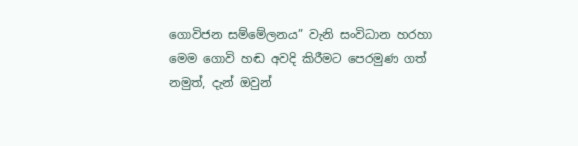ගොවිජන සම්මේලනය” වැනි සංවිධාන හරහා මෙම ගොවි හඬ අවදි කිරීමට පෙරමුණ ගත් නමුත්, දැන් ඔවුන්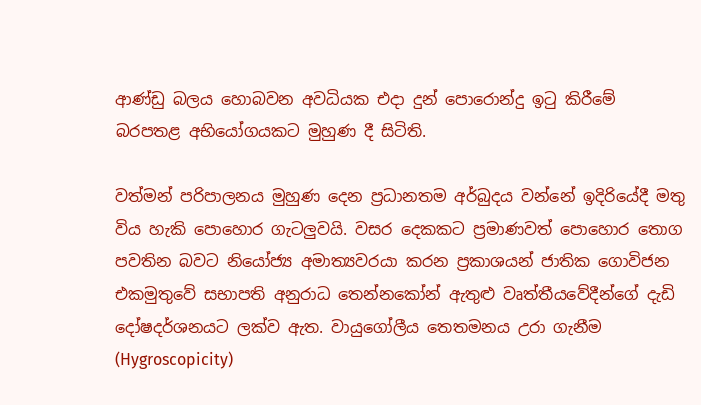ආණ්ඩු බලය හොබවන අවධියක එදා දුන් පොරොන්දු ඉටු කිරීමේ බරපතළ අභියෝගයකට මුහුණ දී සිටිති.

වත්මන් පරිපාලනය මුහුණ දෙන ප්‍රධානතම අර්බුදය වන්නේ ඉදිරියේදී මතු විය හැකි පොහොර ගැටලුවයි. වසර දෙකකට ප්‍රමාණවත් පොහොර තොග පවතින බවට නියෝජ්‍ය අමාත්‍යවරයා කරන ප්‍රකාශයන් ජාතික ගොවිජන එකමුතුවේ සභාපති අනුරාධ තෙන්නකෝන් ඇතුළු වෘත්තීයවේදීන්ගේ දැඩි දෝෂදර්ශනයට ලක්ව ඇත. වායුගෝලීය තෙතමනය උරා ගැනීම (Hygroscopicity)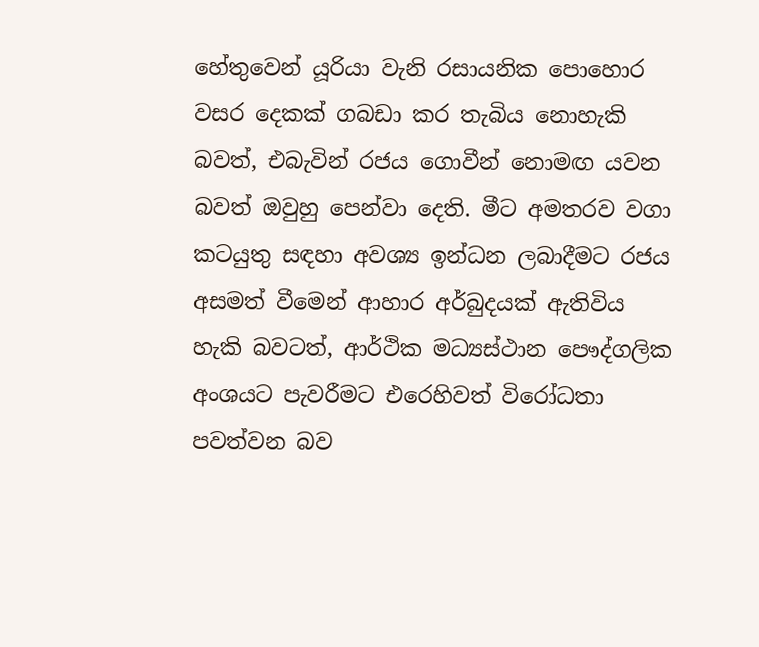හේතුවෙන් යූරියා වැනි රසායනික පොහොර වසර දෙකක් ගබඩා කර තැබිය නොහැකි බවත්, එබැවින් රජය ගොවීන් නොමඟ යවන බවත් ඔවුහු පෙන්වා දෙති. මීට අමතරව වගා කටයුතු සඳහා අවශ්‍ය ඉන්ධන ලබාදීමට රජය අසමත් වීමෙන් ආහාර අර්බුදයක් ඇතිවිය හැකි බවටත්, ආර්ථික මධ්‍යස්ථාන පෞද්ගලික අංශයට පැවරීමට එරෙහිවත් විරෝධතා පවත්වන බව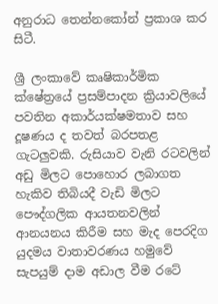අනුරාධ තෙන්නකෝන් ප්‍රකාශ කර සිටී.

ශ්‍රී ලංකාවේ කෘෂිකාර්මික ක්ෂේත්‍රයේ ප්‍රසම්පාදන ක්‍රියාවලියේ පවතින අකාර්යක්ෂමතාව සහ දූෂණය ද තවත් බරපතළ ගැටලුවකි. රුසියාව වැනි රටවලින් අඩු මිලට පොහොර ලබාගත හැකිව තිබියදී වැඩි මිලට පෞද්ගලික ආයතනවලින් ආනයනය කිරීම සහ මැද පෙරදිග යුදමය වාතාවරණය හමුවේ සැපයුම් දාම අඩාල වීම රටේ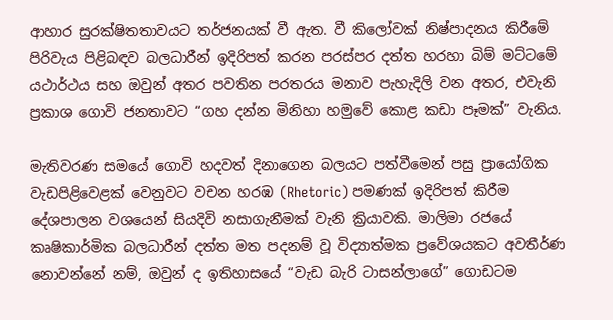ආහාර සුරක්ෂිතතාවයට තර්ජනයක් වී ඇත. වී කිලෝවක් නිෂ්පාදනය කිරීමේ පිරිවැය පිළිබඳව බලධාරීන් ඉදිරිපත් කරන පරස්පර දත්ත හරහා බිම් මට්ටමේ යථාර්ථය සහ ඔවුන් අතර පවතින පරතරය මනාව පැහැදිලි වන අතර, එවැනි ප්‍රකාශ ගොවි ජනතාවට “ගහ දන්න මිනිහා හමුවේ කොළ කඩා පෑමක්” වැනිය.

මැතිවරණ සමයේ ගොවි හදවත් දිනාගෙන බලයට පත්වීමෙන් පසු ප්‍රායෝගික වැඩපිළිවෙළක් වෙනුවට වචන හරඹ (Rhetoric) පමණක් ඉදිරිපත් කිරීම දේශපාලන වශයෙන් සියදිවි නසාගැනීමක් වැනි ක්‍රියාවකි. මාලිමා රජයේ කෘෂිකාර්මික බලධාරීන් දත්ත මත පදනම් වූ විද්‍යාත්මක ප්‍රවේශයකට අවතීර්ණ නොවන්නේ නම්, ඔවුන් ද ඉතිහාසයේ “වැඩ බැරි ටාසන්ලාගේ” ගොඩටම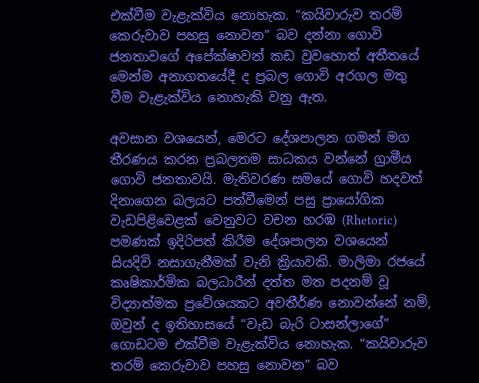එක්වීම වැළැක්විය නොහැක. “කයිවාරුව තරම් කෙරුවාව පහසු නොවන” බව දන්නා ගොවි ජනතාවගේ අපේක්ෂාවන් කඩ වුවහොත් අතීතයේ මෙන්ම අනාගතයේදී ද ප්‍රබල ගොවි අරගල මතු වීම වැළැක්විය නොහැකි වනු ඇත.

අවසාන වශයෙන්, මෙරට දේශපාලන ගමන් මග තීරණය කරන ප්‍රබලතම සාධකය වන්නේ ග්‍රාමීය ගොවි ජනතාවයි. මැතිවරණ සමයේ ගොවි හදවත් දිනාගෙන බලයට පත්වීමෙන් පසු ප්‍රායෝගික වැඩපිළිවෙළක් වෙනුවට වචන හරඹ (Rhetoric) පමණක් ඉදිරිපත් කිරීම දේශපාලන වශයෙන් සියදිවි නසාගැනීමක් වැනි ක්‍රියාවකි. මාලිමා රජයේ කෘෂිකාර්මික බලධාරීන් දත්ත මත පදනම් වූ විද්‍යාත්මක ප්‍රවේශයකට අවතීර්ණ නොවන්නේ නම්, ඔවුන් ද ඉතිහාසයේ “වැඩ බැරි ටාසන්ලාගේ” ගොඩටම එක්වීම වැළැක්විය නොහැක. “කයිවාරුව තරම් කෙරුවාව පහසු නොවන” බව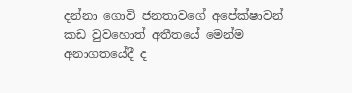දන්නා ගොවි ජනතාවගේ අපේක්ෂාවන් කඩ වුවහොත් අතීතයේ මෙන්ම අනාගතයේදී ද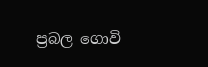ප්‍රබල ගොවි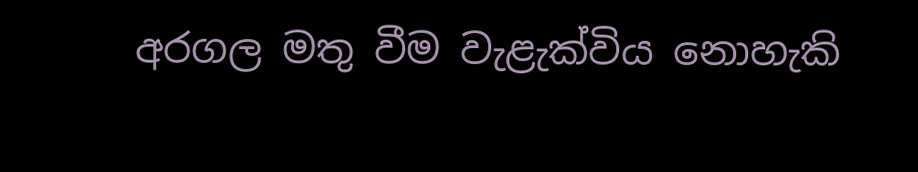අරගල මතු වීම වැළැක්විය නොහැකි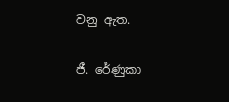වනු ඇත.

ජී. රේණුකා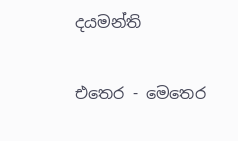දයමන්ති

එතෙර - මෙතෙර